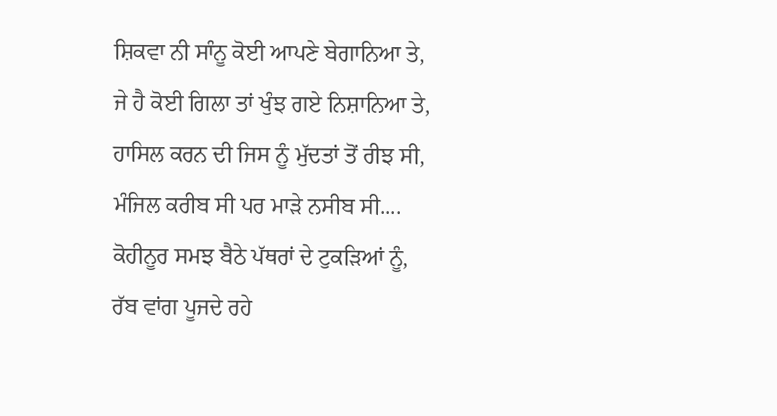ਸ਼ਿਕਵਾ ਨੀ ਸਾੰਨੂ ਕੋਈ ਆਪਣੇ ਬੇਗਾਨਿਆ ਤੇ,
ਜੇ ਹੈ ਕੋਈ ਗਿਲਾ ਤਾਂ ਖੁੰਝ ਗਏ ਨਿਸ਼ਾਨਿਆ ਤੇ,
ਹਾਸਿਲ ਕਰਨ ਦੀ ਜਿਸ ਨੂੰ ਮੁੱਦਤਾਂ ਤੋਂ ਰੀਝ ਸੀ,
ਮੰਜਿਲ ਕਰੀਬ ਸੀ ਪਰ ਮਾੜੇ ਨਸੀਬ ਸੀ....
ਕੋਹੀਨੂਰ ਸਮਝ ਬੈਠੇ ਪੱਥਰਾਂ ਦੇ ਟੁਕੜਿਆਂ ਨੂੰ,
ਰੱਬ ਵਾਂਗ ਪੂਜਦੇ ਰਹੇ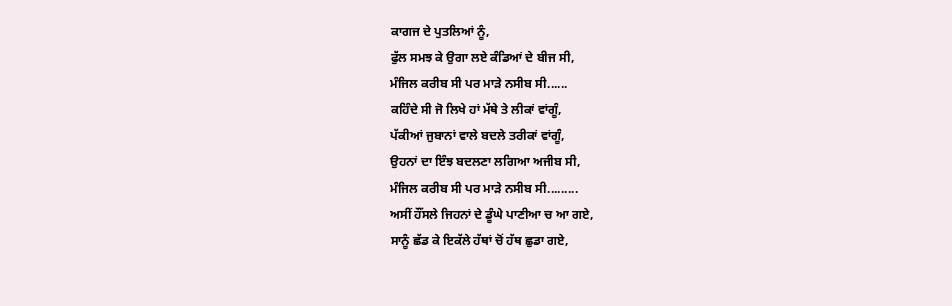ਕਾਗਜ ਦੇ ਪੁਤਲਿਆਂ ਨੂੰ,
ਫੁੱਲ ਸਮਝ ਕੇ ਉਗਾ ਲਏ ਕੰਡਿਆਂ ਦੇ ਬੀਜ ਸੀ,
ਮੰਜਿਲ ਕਰੀਬ ਸੀ ਪਰ ਮਾੜੇ ਨਸੀਬ ਸੀ......
ਕਹਿੰਦੇ ਸੀ ਜੋ ਲਿਖੇ ਹਾਂ ਮੱਥੇ ਤੇ ਲੀਕਾਂ ਵਾਂਗੂੰ,
ਪੱਕੀਆਂ ਜੁਬਾਨਾਂ ਵਾਲੇ ਬਦਲੇ ਤਰੀਕਾਂ ਵਾਂਗੂੰ,
ਉਹਨਾਂ ਦਾ ਇੰਝ ਬਦਲਣਾ ਲਗਿਆ ਅਜੀਬ ਸੀ,
ਮੰਜਿਲ ਕਰੀਬ ਸੀ ਪਰ ਮਾੜੇ ਨਸੀਬ ਸੀ.........
ਅਸੀਂ ਹੌਂਸਲੇ ਜਿਹਨਾਂ ਦੇ ਡੂੰਘੇ ਪਾਣੀਆ ਚ ਆ ਗਏ,
ਸਾਨੂੰ ਛੱਡ ਕੇ ਇਕੱਲੇ ਹੱਥਾਂ ਚੋਂ ਹੱਥ ਛੁਡਾ ਗਏ,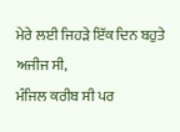ਮੇਰੇ ਲਈ ਜਿਹੜੇ ਇੱਕ ਦਿਨ ਬਹੁਤੇ ਅਜੀਜ ਸੀ,
ਮੰਜਿਲ ਕਰੀਬ ਸੀ ਪਰ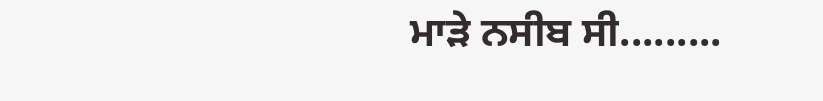ਮਾੜੇ ਨਸੀਬ ਸੀ.........